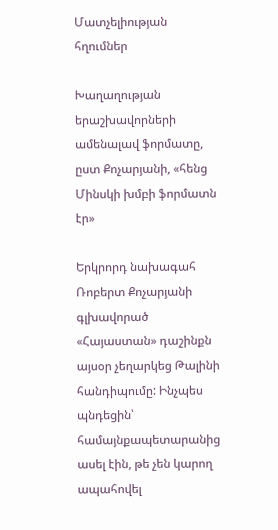Մատչելիության հղումներ

Խաղաղության երաշխավորների ամենալավ ֆորմատը, ըստ Քոչարյանի, «հենց Մինսկի խմբի ֆորմատն էր»

Երկրորդ նախագահ Ռոբերտ Քոչարյանի գլխավորած «Հայաստան» դաշինքն այսօր չեղարկեց Թալինի հանդիպումը: Ինչպես պնդեցին՝ համայնքապետարանից ասել էին, թե չեն կարող ապահովել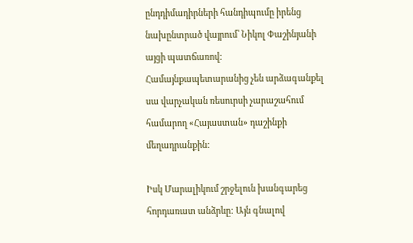ընդդիմադիրների հանդիպումը իրենց նախընտրած վայրում՝ Նիկոլ Փաշինյանի այցի պատճառով: Համայնքապետարանից չեն արձագանքել սա վարչական ռեսուրսի չարաշահում համարող «Հայաստան» դաշինքի մեղադրանքին:

Իսկ Մարալիկում շրջելուն խանգարեց հորդառատ անձրևը: Այն գնալով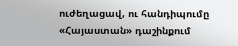ուժեղացավ, ու հանդիպումը «Հայաստան» դաշինքում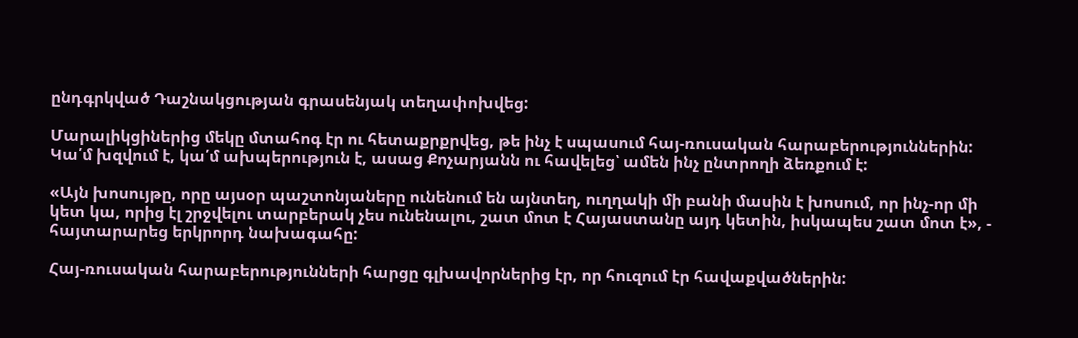ընդգրկված Դաշնակցության գրասենյակ տեղափոխվեց:

Մարալիկցիներից մեկը մտահոգ էր ու հետաքրքրվեց, թե ինչ է սպասում հայ-ռուսական հարաբերություններին: Կա՛մ խզվում է, կա՛մ ախպերություն է, ասաց Քոչարյանն ու հավելեց՝ ամեն ինչ ընտրողի ձեռքում է:

«Այն խոսույթը, որը այսօր պաշտոնյաները ունենում են այնտեղ, ուղղակի մի բանի մասին է խոսում, որ ինչ-որ մի կետ կա, որից էլ շրջվելու տարբերակ չես ունենալու, շատ մոտ է Հայաստանը այդ կետին, իսկապես շատ մոտ է», - հայտարարեց երկրորդ նախագահը:

Հայ-ռուսական հարաբերությունների հարցը գլխավորներից էր, որ հուզում էր հավաքվածներին: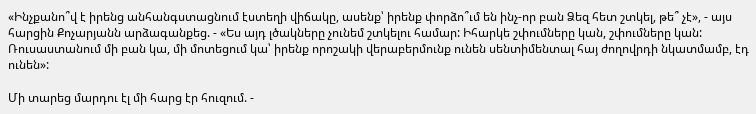«Ինչքանո՞վ է իրենց անհանգստացնում էստեղի վիճակը, ասենք՝ իրենք փորձո՞ւմ են ինչ-որ բան Ձեզ հետ շտկել, թե՞ չէ», - այս հարցին Քոչարյանն արձագանքեց. - «Ես այդ լծակները չունեմ շտկելու համար: Իհարկե շփումները կան, շփումները կան: Ռուսաստանում մի բան կա, մի մոտեցում կա՝ իրենք որոշակի վերաբերմունք ունեն սենտիմենտալ հայ ժողովրդի նկատմամբ, էդ ունեն»:

Մի տարեց մարդու էլ մի հարց էր հուզում. -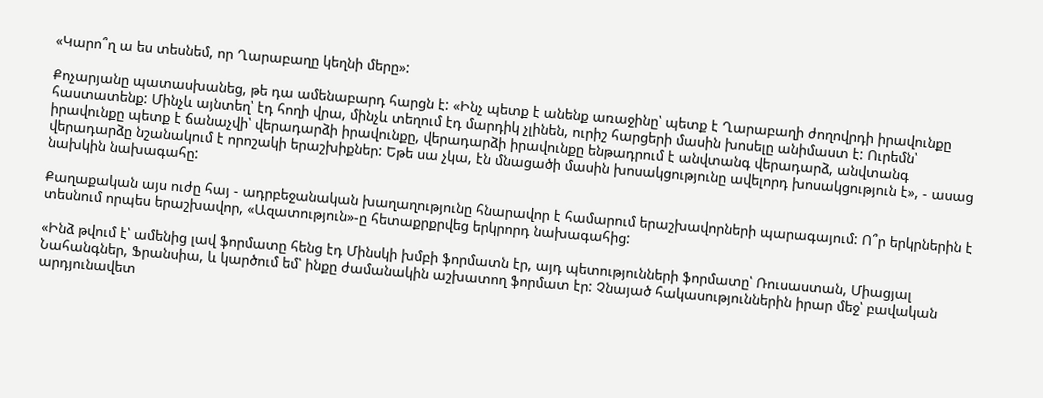«Կարո՞ղ ա ես տեսնեմ, որ Ղարաբաղը կեղնի մերը»:

Քոչարյանը պատասխանեց, թե դա ամենաբարդ հարցն է: «Ինչ պետք է անենք առաջինը՝ պետք է Ղարաբաղի ժողովրդի իրավունքը հաստատենք: Մինչև այնտեղ՝ էդ հողի վրա, մինչև տեղում էդ մարդիկ չլինեն, ուրիշ հարցերի մասին խոսելը անիմաստ է: Ուրեմն՝ իրավունքը պետք է ճանաչվի՝ վերադարձի իրավունքը, վերադարձի իրավունքը ենթադրում է անվտանգ վերադարձ, անվտանգ վերադարձը նշանակում է որոշակի երաշխիքներ: Եթե սա չկա, էն մնացածի մասին խոսակցությունը ավելորդ խոսակցություն է», - ասաց նախկին նախագահը:

Քաղաքական այս ուժը հայ - ադրբեջանական խաղաղությունը հնարավոր է համարում երաշխավորների պարագայում: Ո՞ր երկրներին է տեսնում որպես երաշխավոր, «Ազատություն»-ը հետաքրքրվեց երկրորդ նախագահից:

«Ինձ թվում է՝ ամենից լավ ֆորմատը հենց էդ Մինսկի խմբի ֆորմատն էր, այդ պետությունների ֆորմատը՝ Ռուսաստան, Միացյալ Նահանգներ, Ֆրանսիա, և կարծում եմ՝ ինքը ժամանակին աշխատող ֆորմատ էր: Չնայած հակասություններին իրար մեջ՝ բավական արդյունավետ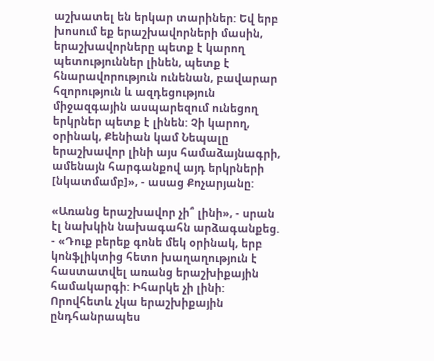աշխատել են երկար տարիներ: Եվ երբ խոսում եք երաշխավորների մասին, երաշխավորները պետք է կարող պետություններ լինեն, պետք է հնարավորություն ունենան, բավարար հզորություն և ազդեցություն միջազգային ասպարեզում ունեցող երկրներ պետք է լինեն: Չի կարող, օրինակ, Քենիան կամ Նեպալը երաշխավոր լինի այս համաձայնագրի, ամենայն հարգանքով այդ երկրների [նկատմամբ]», - ասաց Քոչարյանը:

«Առանց երաշխավոր չի՞ լինի», - սրան էլ նախկին նախագահն արձագանքեց. - «Դուք բերեք գոնե մեկ օրինակ, երբ կոնֆլիկտից հետո խաղաղություն է հաստատվել առանց երաշխիքային համակարգի: Իհարկե չի լինի: Որովհետև չկա երաշխիքային ընդհանրապես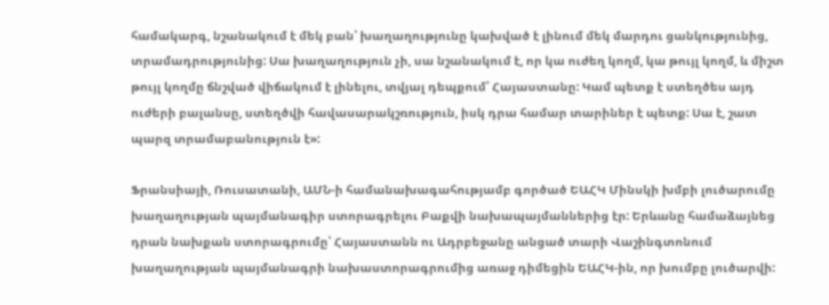համակարգ, նշանակում է մեկ բան՝ խաղաղությունը կախված է լինում մեկ մարդու ցանկությունից, տրամադրությունից: Սա խաղաղություն չի, սա նշանակում է, որ կա ուժեղ կողմ, կա թույլ կողմ, և միշտ թույլ կողմը ճնշված վիճակում է լինելու, տվյալ դեպքում՝ Հայաստանը: Կամ պետք է ստեղծես այդ ուժերի բալանսը, ստեղծվի հավասարակշռություն, իսկ դրա համար տարիներ է պետք: Սա է, շատ պարզ տրամաբանություն է»:

Ֆրանսիայի, Ռուսատանի, ԱՄՆ-ի համանախագահությամբ գործած ԵԱՀԿ Մինսկի խմբի լուծարումը խաղաղության պայմանագիր ստորագրելու Բաքվի նախապայմաններից էր: Երևանը համաձայնեց դրան նախքան ստորագրումը՝ Հայաստանն ու Ադրբեջանը անցած տարի Վաշինգտոնում խաղաղության պայմանագրի նախաստորագրումից առաջ դիմեցին ԵԱՀԿ-ին, որ խումբը լուծարվի: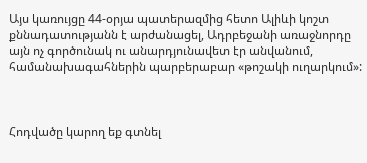Այս կառույցը 44-օրյա պատերազմից հետո Ալիևի կոշտ քննադատությանն է արժանացել, Ադրբեջանի առաջնորդը այն ոչ գործունակ ու անարդյունավետ էր անվանում, համանախագահներին պարբերաբար «թոշակի ուղարկում»:



Հոդվածը կարող եք գտնել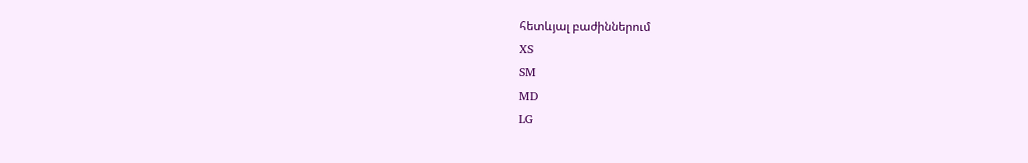հետևյալ բաժիններում
XS
SM
MD
LG